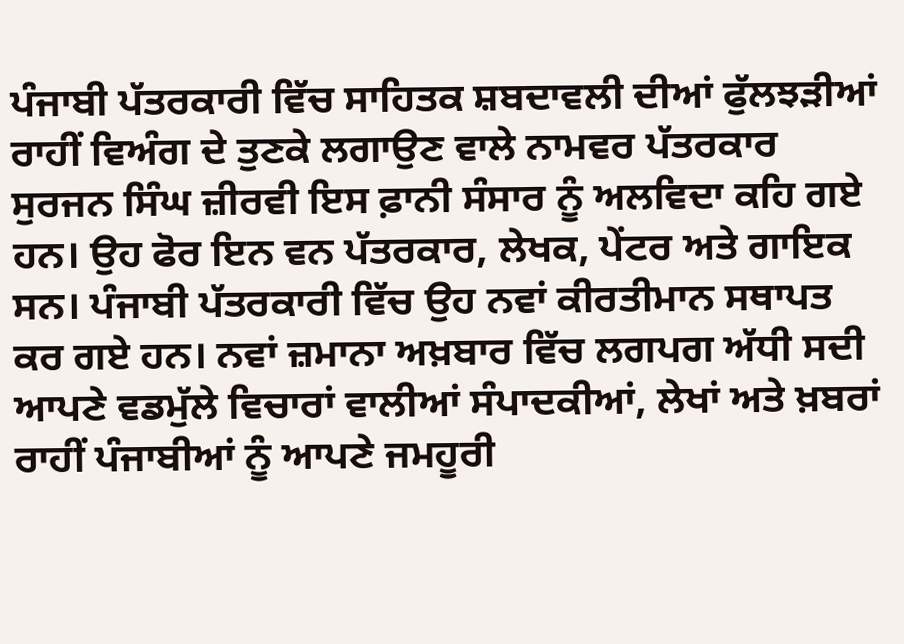ਪੰਜਾਬੀ ਪੱਤਰਕਾਰੀ ਵਿੱਚ ਸਾਹਿਤਕ ਸ਼ਬਦਾਵਲੀ ਦੀਆਂ ਫੁੱਲਝੜੀਆਂ ਰਾਹੀਂ ਵਿਅੰਗ ਦੇ ਤੁਣਕੇ ਲਗਾਉਣ ਵਾਲੇ ਨਾਮਵਰ ਪੱਤਰਕਾਰ ਸੁਰਜਨ ਸਿੰਘ ਜ਼ੀਰਵੀ ਇਸ ਫ਼ਾਨੀ ਸੰਸਾਰ ਨੂੰ ਅਲਵਿਦਾ ਕਹਿ ਗਏ ਹਨ। ਉਹ ਫੋਰ ਇਨ ਵਨ ਪੱਤਰਕਾਰ, ਲੇਖਕ, ਪੇਂਟਰ ਅਤੇ ਗਾਇਕ ਸਨ। ਪੰਜਾਬੀ ਪੱਤਰਕਾਰੀ ਵਿੱਚ ਉਹ ਨਵਾਂ ਕੀਰਤੀਮਾਨ ਸਥਾਪਤ ਕਰ ਗਏ ਹਨ। ਨਵਾਂ ਜ਼ਮਾਨਾ ਅਖ਼ਬਾਰ ਵਿੱਚ ਲਗਪਗ ਅੱਧੀ ਸਦੀ ਆਪਣੇ ਵਡਮੁੱਲੇ ਵਿਚਾਰਾਂ ਵਾਲੀਆਂ ਸੰਪਾਦਕੀਆਂ, ਲੇਖਾਂ ਅਤੇ ਖ਼ਬਰਾਂ ਰਾਹੀਂ ਪੰਜਾਬੀਆਂ ਨੂੰ ਆਪਣੇ ਜਮਹੂਰੀ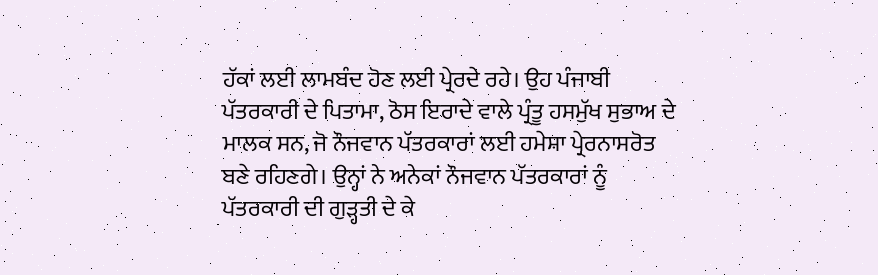ਹੱਕਾਂ ਲਈ ਲਾਮਬੰਦ ਹੋਣ ਲਈ ਪ੍ਰੇਰਦੇ ਰਹੇ। ਉਹ ਪੰਜਾਬੀ ਪੱਤਰਕਾਰੀ ਦੇ ਪਿਤਾਮਾ, ਠੋਸ ਇਰਾਦੇ ਵਾਲੇ ਪ੍ਰੰਤੂ ਹਸਮੁੱਖ ਸੁਭਾਅ ਦੇ ਮਾਲਕ ਸਨ, ਜੋ ਨੌਜਵਾਨ ਪੱਤਰਕਾਰਾਂ ਲਈ ਹਮੇਸ਼ਾ ਪ੍ਰੇਰਨਾਸਰੋਤ ਬਣੇ ਰਹਿਣਗੇ। ਉਨ੍ਹਾਂ ਨੇ ਅਨੇਕਾਂ ਨੌਜਵਾਨ ਪੱਤਰਕਾਰਾਂ ਨੂੰ ਪੱਤਰਕਾਰੀ ਦੀ ਗੁੜ੍ਹਤੀ ਦੇ ਕੇ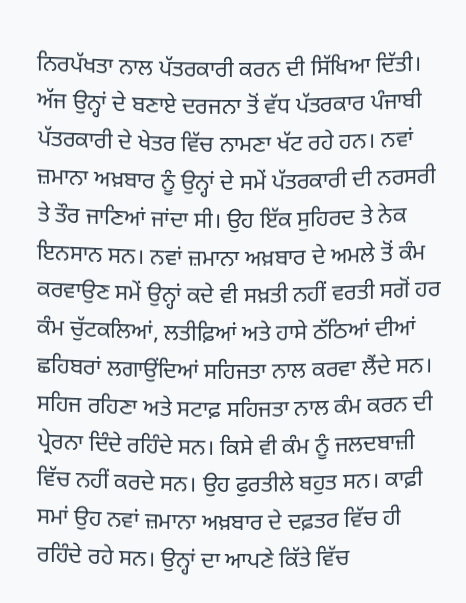ਨਿਰਪੱਖਤਾ ਨਾਲ ਪੱਤਰਕਾਰੀ ਕਰਨ ਦੀ ਸਿੱਖਿਆ ਦਿੱਤੀ। ਅੱਜ ਉਨ੍ਹਾਂ ਦੇ ਬਣਾਏ ਦਰਜਨਾ ਤੋਂ ਵੱਧ ਪੱਤਰਕਾਰ ਪੰਜਾਬੀ ਪੱਤਰਕਾਰੀ ਦੇ ਖੇਤਰ ਵਿੱਚ ਨਾਮਣਾ ਖੱਟ ਰਹੇ ਹਨ। ਨਵਾਂ ਜ਼ਮਾਨਾ ਅਖ਼ਬਾਰ ਨੂੰ ਉਨ੍ਹਾਂ ਦੇ ਸਮੇਂ ਪੱਤਰਕਾਰੀ ਦੀ ਨਰਸਰੀ ਤੇ ਤੌਰ ਜਾਣਿਆਂ ਜਾਂਦਾ ਸੀ। ਉਹ ਇੱਕ ਸੁਹਿਰਦ ਤੇ ਨੇਕ ਇਨਸਾਨ ਸਨ। ਨਵਾਂ ਜ਼ਮਾਨਾ ਅਖ਼ਬਾਰ ਦੇ ਅਮਲੇ ਤੋਂ ਕੰਮ ਕਰਵਾਉਣ ਸਮੇਂ ਉਨ੍ਹਾਂ ਕਦੇ ਵੀ ਸਖ਼ਤੀ ਨਹੀਂ ਵਰਤੀ ਸਗੋਂ ਹਰ ਕੰਮ ਚੁੱਟਕਲਿਆਂ, ਲਤੀਫ਼ਿਆਂ ਅਤੇ ਹਾਸੇ ਠੱਠਿਆਂ ਦੀਆਂ ਛਹਿਬਰਾਂ ਲਗਾਉਂਦਿਆਂ ਸਹਿਜਤਾ ਨਾਲ ਕਰਵਾ ਲੈਂਦੇ ਸਨ। ਸਹਿਜ ਰਹਿਣਾ ਅਤੇ ਸਟਾਫ਼ ਸਹਿਜਤਾ ਨਾਲ ਕੰਮ ਕਰਨ ਦੀ ਪ੍ਰੇਰਨਾ ਦਿੰਦੇ ਰਹਿੰਦੇ ਸਨ। ਕਿਸੇ ਵੀ ਕੰਮ ਨੂੰ ਜਲਦਬਾਜ਼ੀ ਵਿੱਚ ਨਹੀਂ ਕਰਦੇ ਸਨ। ਉਹ ਫੁਰਤੀਲੇ ਬਹੁਤ ਸਨ। ਕਾਫ਼ੀ ਸਮਾਂ ਉਹ ਨਵਾਂ ਜ਼ਮਾਨਾ ਅਖ਼ਬਾਰ ਦੇ ਦਫ਼ਤਰ ਵਿੱਚ ਹੀ ਰਹਿੰਦੇ ਰਹੇ ਸਨ। ਉਨ੍ਹਾਂ ਦਾ ਆਪਣੇ ਕਿੱਤੇ ਵਿੱਚ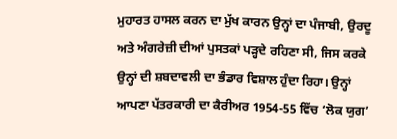ਮੁਹਾਰਤ ਹਾਸਲ ਕਰਨ ਦਾ ਮੁੱਖ ਕਾਰਨ ਉਨ੍ਹਾਂ ਦਾ ਪੰਜਾਬੀ, ਉਰਦੂ ਅਤੇ ਅੰਗਰੇਜ਼ੀ ਦੀਆਂ ਪੁਸਤਕਾਂ ਪੜ੍ਹਦੇ ਰਹਿਣਾ ਸੀ, ਜਿਸ ਕਰਕੇ ਉਨ੍ਹਾਂ ਦੀ ਸ਼ਬਦਾਵਲੀ ਦਾ ਭੰਡਾਰ ਵਿਸ਼ਾਲ ਹੁੰਦਾ ਰਿਹਾ। ਉਨ੍ਹਾਂ ਆਪਣਾ ਪੱਤਰਕਾਰੀ ਦਾ ਕੈਰੀਅਰ 1954-55 ਵਿੱਚ ‘ਲੋਕ ਯੁਗ’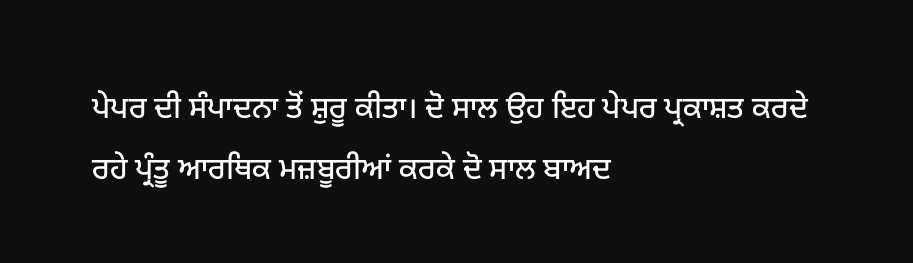ਪੇਪਰ ਦੀ ਸੰਪਾਦਨਾ ਤੋਂ ਸ਼ੁਰੂ ਕੀਤਾ। ਦੋ ਸਾਲ ਉਹ ਇਹ ਪੇਪਰ ਪ੍ਰਕਾਸ਼ਤ ਕਰਦੇ ਰਹੇ ਪ੍ਰੰਤੂ ਆਰਥਿਕ ਮਜ਼ਬੂਰੀਆਂ ਕਰਕੇ ਦੋ ਸਾਲ ਬਾਅਦ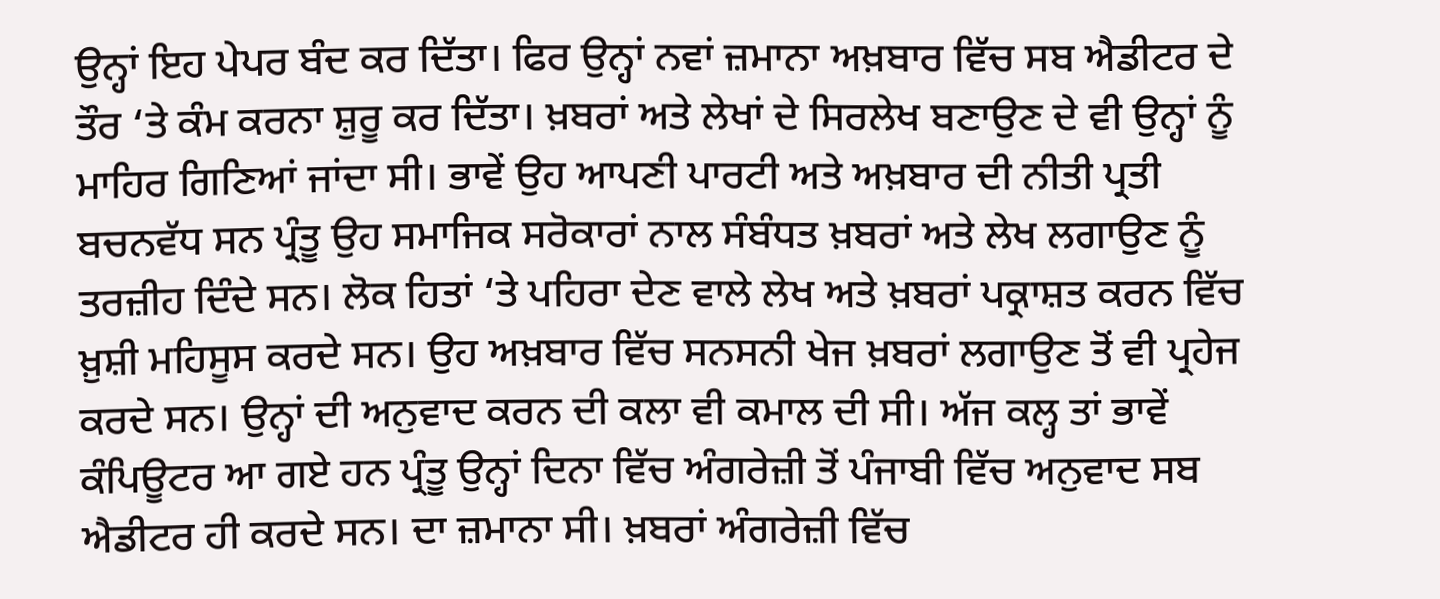ਉਨ੍ਹਾਂ ਇਹ ਪੇਪਰ ਬੰਦ ਕਰ ਦਿੱਤਾ। ਫਿਰ ਉਨ੍ਹਾਂ ਨਵਾਂ ਜ਼ਮਾਨਾ ਅਖ਼ਬਾਰ ਵਿੱਚ ਸਬ ਐਡੀਟਰ ਦੇ ਤੌਰ ‘ਤੇ ਕੰਮ ਕਰਨਾ ਸ਼ੁਰੂ ਕਰ ਦਿੱਤਾ। ਖ਼ਬਰਾਂ ਅਤੇ ਲੇਖਾਂ ਦੇ ਸਿਰਲੇਖ ਬਣਾਉਣ ਦੇ ਵੀ ਉਨ੍ਹਾਂ ਨੂੰ ਮਾਹਿਰ ਗਿਣਿਆਂ ਜਾਂਦਾ ਸੀ। ਭਾਵੇਂ ਉਹ ਆਪਣੀ ਪਾਰਟੀ ਅਤੇ ਅਖ਼ਬਾਰ ਦੀ ਨੀਤੀ ਪ੍ਰਤੀ ਬਚਨਵੱਧ ਸਨ ਪ੍ਰੰਤੂ ਉਹ ਸਮਾਜਿਕ ਸਰੋਕਾਰਾਂ ਨਾਲ ਸੰਬੰਧਤ ਖ਼ਬਰਾਂ ਅਤੇ ਲੇਖ ਲਗਾਉਣ ਨੂੰ ਤਰਜ਼ੀਹ ਦਿੰਦੇ ਸਨ। ਲੋਕ ਹਿਤਾਂ ‘ਤੇ ਪਹਿਰਾ ਦੇਣ ਵਾਲੇ ਲੇਖ ਅਤੇ ਖ਼ਬਰਾਂ ਪਕ੍ਰਾਸ਼ਤ ਕਰਨ ਵਿੱਚ ਖ਼ੁਸ਼ੀ ਮਹਿਸੂਸ ਕਰਦੇ ਸਨ। ਉਹ ਅਖ਼ਬਾਰ ਵਿੱਚ ਸਨਸਨੀ ਖੇਜ ਖ਼ਬਰਾਂ ਲਗਾਉਣ ਤੋਂ ਵੀ ਪ੍ਰਹੇਜ ਕਰਦੇ ਸਨ। ਉਨ੍ਹਾਂ ਦੀ ਅਨੁਵਾਦ ਕਰਨ ਦੀ ਕਲਾ ਵੀ ਕਮਾਲ ਦੀ ਸੀ। ਅੱਜ ਕਲ੍ਹ ਤਾਂ ਭਾਵੇਂ ਕੰਪਿਊਟਰ ਆ ਗਏ ਹਨ ਪ੍ਰੰਤੂ ਉਨ੍ਹਾਂ ਦਿਨਾ ਵਿੱਚ ਅੰਗਰੇਜ਼ੀ ਤੋਂ ਪੰਜਾਬੀ ਵਿੱਚ ਅਨੁਵਾਦ ਸਬ ਐਡੀਟਰ ਹੀ ਕਰਦੇ ਸਨ। ਦਾ ਜ਼ਮਾਨਾ ਸੀ। ਖ਼ਬਰਾਂ ਅੰਗਰੇਜ਼ੀ ਵਿੱਚ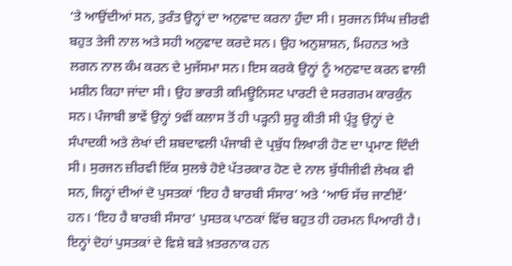‘ਤੇ ਆਉਂਦੀਆਂ ਸਨ, ਤੁਰੰਤ ਉਨ੍ਹਾਂ ਦਾ ਅਨੁਵਾਦ ਕਰਨਾ ਹੁੰਦਾ ਸੀ। ਸੁਰਜਨ ਸਿੰਘ ਜ਼ੀਰਵੀ ਬਹੁਤ ਤੇਜੀ ਨਾਲ ਅਤੇ ਸਹੀ ਅਨੁਵਾਦ ਕਰਦੇ ਸਨ। ਉਹ ਅਨੁਸ਼ਾਸ਼ਨ, ਮਿਹਨਤ ਅਤੇ ਲਗਨ ਨਾਲ ਕੰਮ ਕਰਨ ਦੇ ਮੁਜੱਸਮਾ ਸਨ। ਇਸ ਕਰਕੇ ਉਨ੍ਹਾਂ ਨੂੰ ਅਨੁਵਾਦ ਕਰਨ ਵਾਲੀ ਮਸ਼ੀਨ ਕਿਹਾ ਜਾਂਦਾ ਸੀ। ਉਹ ਭਾਰਤੀ ਕਮਿਊਨਿਸਟ ਪਾਰਟੀ ਦੇ ਸਰਗਰਮ ਕਾਰਕੁੰਨ ਸਨ। ਪੰਜਾਬੀ ਭਾਵੇਂ ਉਨ੍ਹਾਂ 9ਵੀਂ ਕਲਾਸ ਤੋਂ ਹੀ ਪੜ੍ਹਨੀ ਸ਼ੁਰੂ ਕੀਤੀ ਸੀ ਪ੍ਰੰਤੂ ਉਨ੍ਹਾਂ ਦੇ ਸੰਪਾਦਕੀ ਅਤੇ ਲੇਖਾਂ ਦੀ ਸ਼ਬਦਾਵਲੀ ਪੰਜਾਬੀ ਦੇ ਪ੍ਰਬੁੱਧ ਲਿਖਾਰੀ ਹੋਣ ਦਾ ਪ੍ਰਮਾਣ ਦਿੰਦੀ ਸੀ। ਸੁਰਜਨ ਜ਼ੀਰਵੀ ਇੱਕ ਸੁਲਝੇ ਹੋਏ ਪੱਤਰਕਾਰ ਹੋਣ ਦੇ ਨਾਲ ਬੁੱਧੀਜੀਵੀ ਲੇਖਕ ਵੀ ਸਨ, ਜਿਨ੍ਹਾਂ ਦੀਆਂ ਦੋ ਪੁਸਤਕਾਂ ‘ਇਹ ਹੈ ਬਾਰਬੀ ਸੰਸਾਰ’ ਅਤੇ ‘ਆਓ ਸੱਚ ਜਾਣੀਏਂ’ ਹਨ। ‘ਇਹ ਹੈ ਬਾਰਬੀ ਸੰਸਾਰ’ ਪੁਸਤਕ ਪਾਠਕਾਂ ਵਿੱਚ ਬਹੁਤ ਹੀ ਹਰਮਨ ਪਿਆਰੀ ਹੈ। ਇਨ੍ਹਾਂ ਦੋਹਾਂ ਪੁਸਤਕਾਂ ਦੇ ਵਿਸ਼ੇ ਬੜੇ ਖ਼ਤਰਨਾਕ ਹਨ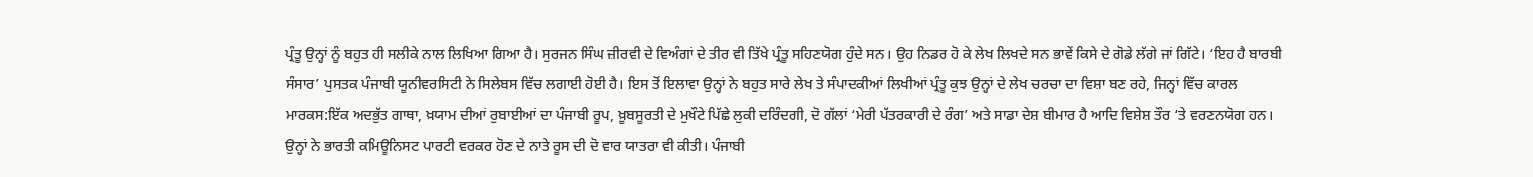ਪ੍ਰੰਤੂ ਉਨ੍ਹਾਂ ਨੂੰ ਬਹੁਤ ਹੀ ਸਲੀਕੇ ਨਾਲ ਲਿਖਿਆ ਗਿਆ ਹੈ। ਸੁਰਜਨ ਸਿੰਘ ਜ਼ੀਰਵੀ ਦੇ ਵਿਅੰਗਾਂ ਦੇ ਤੀਰ ਵੀ ਤਿੱਖੇ ਪ੍ਰੰਤੂ ਸਹਿਣਯੋਗ ਹੁੰਦੇ ਸਨ। ਉਹ ਨਿਡਰ ਹੋ ਕੇ ਲੇਖ ਲਿਖਦੇ ਸਨ ਭਾਵੇਂ ਕਿਸੇ ਦੇ ਗੋਡੇ ਲੱਗੇ ਜਾਂ ਗਿੱਟੇ। ‘ਇਹ ਹੈ ਬਾਰਬੀ ਸੰਸਾਰ’ ਪੁਸਤਕ ਪੰਜਾਬੀ ਯੂਨੀਵਰਸਿਟੀ ਨੇ ਸਿਲੇਬਸ ਵਿੱਚ ਲਗਾਈ ਹੋਈ ਹੈ। ਇਸ ਤੋਂ ਇਲਾਵਾ ਉਨ੍ਹਾਂ ਨੇ ਬਹੁਤ ਸਾਰੇ ਲੇਖ ਤੇ ਸੰਪਾਦਕੀਆਂ ਲਿਖੀਆਂ ਪ੍ਰੰਤੂ ਕੁਝ ਉਨ੍ਹਾਂ ਦੇ ਲੇਖ ਚਰਚਾ ਦਾ ਵਿਸ਼ਾ ਬਣ ਰਹੇ, ਜਿਨ੍ਹਾਂ ਵਿੱਚ ਕਾਰਲ ਮਾਰਕਸ:ਇੱਕ ਅਦਭੁੱਤ ਗਾਥਾ, ਖ਼ਯਾਮ ਦੀਆਂ ਰੁਬਾਈਆਂ ਦਾ ਪੰਜਾਬੀ ਰੂਪ, ਖ਼ੂਬਸੂਰਤੀ ਦੇ ਮੁਖੌਟੇ ਪਿੱਛੇ ਲੁਕੀ ਦਰਿੰਦਗੀ, ਦੋ ਗੱਲਾਂ ‘ਮੇਰੀ ਪੱਤਰਕਾਰੀ ਦੇ ਰੰਗ’ ਅਤੇ ਸਾਡਾ ਦੇਸ਼ ਬੀਮਾਰ ਹੈ ਆਦਿ ਵਿਸ਼ੇਸ਼ ਤੌਰ ‘ਤੇ ਵਰਣਨਯੋਗ ਹਨ। ਉਨ੍ਹਾਂ ਨੇ ਭਾਰਤੀ ਕਮਿਊਨਿਸਟ ਪਾਰਟੀ ਵਰਕਰ ਹੋਣ ਦੇ ਨਾਤੇ ਰੂਸ ਦੀ ਦੋ ਵਾਰ ਯਾਤਰਾ ਵੀ ਕੀਤੀ। ਪੰਜਾਬੀ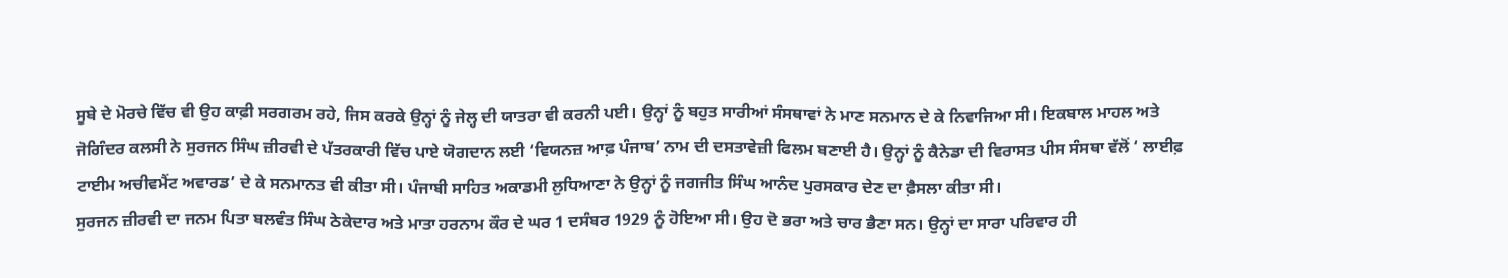ਸੂਬੇ ਦੇ ਮੋਰਚੇ ਵਿੱਚ ਵੀ ਉਹ ਕਾਫ਼ੀ ਸਰਗਰਮ ਰਹੇ, ਜਿਸ ਕਰਕੇ ਉਨ੍ਹਾਂ ਨੂੰ ਜੇਲ੍ਹ ਦੀ ਯਾਤਰਾ ਵੀ ਕਰਨੀ ਪਈ। ਉਨ੍ਹਾਂ ਨੂੰ ਬਹੁਤ ਸਾਰੀਆਂ ਸੰਸਥਾਵਾਂ ਨੇ ਮਾਣ ਸਨਮਾਨ ਦੇ ਕੇ ਨਿਵਾਜਿਆ ਸੀ। ਇਕਬਾਲ ਮਾਹਲ ਅਤੇ ਜੋਗਿੰਦਰ ਕਲਸੀ ਨੇ ਸੁਰਜਨ ਸਿੰਘ ਜ਼ੀਰਵੀ ਦੇ ਪੱਤਰਕਾਰੀ ਵਿੱਚ ਪਾਏ ਯੋਗਦਾਨ ਲਈ ‘ਵਿਯਨਜ਼ ਆਫ਼ ਪੰਜਾਬ’ ਨਾਮ ਦੀ ਦਸਤਾਵੇਜ਼ੀ ਫਿਲਮ ਬਣਾਈ ਹੈ। ਉਨ੍ਹਾਂ ਨੂੰ ਕੈਨੇਡਾ ਦੀ ਵਿਰਾਸਤ ਪੀਸ ਸੰਸਥਾ ਵੱਲੋਂ ‘ ਲਾਈਫ਼ ਟਾਈਮ ਅਚੀਵਮੈਂਟ ਅਵਾਰਡ’ ਦੇ ਕੇ ਸਨਮਾਨਤ ਵੀ ਕੀਤਾ ਸੀ। ਪੰਜਾਬੀ ਸਾਹਿਤ ਅਕਾਡਮੀ ਲੁਧਿਆਣਾ ਨੇ ਉਨ੍ਹਾਂ ਨੂੰ ਜਗਜੀਤ ਸਿੰਘ ਆਨੰਦ ਪੁਰਸਕਾਰ ਦੇਣ ਦਾ ਫ਼ੈਸਲਾ ਕੀਤਾ ਸੀ।
ਸੁਰਜਨ ਜ਼ੀਰਵੀ ਦਾ ਜਨਮ ਪਿਤਾ ਬਲਵੰਤ ਸਿੰਘ ਠੇਕੇਦਾਰ ਅਤੇ ਮਾਤਾ ਹਰਨਾਮ ਕੌਰ ਦੇ ਘਰ 1 ਦਸੰਬਰ 1929 ਨੂੰ ਹੋਇਆ ਸੀ। ਉਹ ਦੋ ਭਰਾ ਅਤੇ ਚਾਰ ਭੈਣਾ ਸਨ। ਉਨ੍ਹਾਂ ਦਾ ਸਾਰਾ ਪਰਿਵਾਰ ਹੀ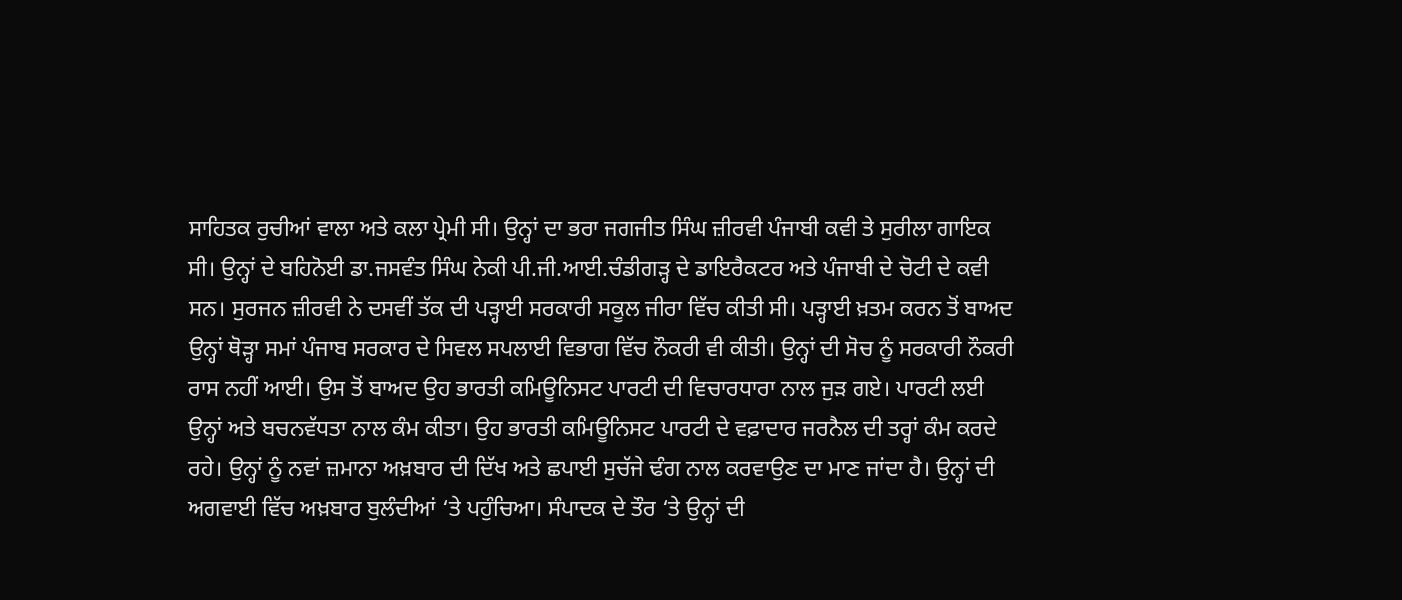ਸਾਹਿਤਕ ਰੁਚੀਆਂ ਵਾਲਾ ਅਤੇ ਕਲਾ ਪ੍ਰੇਮੀ ਸੀ। ਉਨ੍ਹਾਂ ਦਾ ਭਰਾ ਜਗਜੀਤ ਸਿੰਘ ਜ਼ੀਰਵੀ ਪੰਜਾਬੀ ਕਵੀ ਤੇ ਸੁਰੀਲਾ ਗਾਇਕ ਸੀ। ਉਨ੍ਹਾਂ ਦੇ ਬਹਿਨੋਈ ਡਾ.ਜਸਵੰਤ ਸਿੰਘ ਨੇਕੀ ਪੀ.ਜੀ.ਆਈ.ਚੰਡੀਗੜ੍ਹ ਦੇ ਡਾਇਰੈਕਟਰ ਅਤੇ ਪੰਜਾਬੀ ਦੇ ਚੋਟੀ ਦੇ ਕਵੀ ਸਨ। ਸੁਰਜਨ ਜ਼ੀਰਵੀ ਨੇ ਦਸਵੀਂ ਤੱਕ ਦੀ ਪੜ੍ਹਾਈ ਸਰਕਾਰੀ ਸਕੂਲ ਜੀਰਾ ਵਿੱਚ ਕੀਤੀ ਸੀ। ਪੜ੍ਹਾਈ ਖ਼ਤਮ ਕਰਨ ਤੋਂ ਬਾਅਦ ਉਨ੍ਹਾਂ ਥੋੜ੍ਹਾ ਸਮਾਂ ਪੰਜਾਬ ਸਰਕਾਰ ਦੇ ਸਿਵਲ ਸਪਲਾਈ ਵਿਭਾਗ ਵਿੱਚ ਨੌਕਰੀ ਵੀ ਕੀਤੀ। ਉਨ੍ਹਾਂ ਦੀ ਸੋਚ ਨੂੰ ਸਰਕਾਰੀ ਨੌਕਰੀ ਰਾਸ ਨਹੀਂ ਆਈ। ਉਸ ਤੋਂ ਬਾਅਦ ਉਹ ਭਾਰਤੀ ਕਮਿਊਨਿਸਟ ਪਾਰਟੀ ਦੀ ਵਿਚਾਰਧਾਰਾ ਨਾਲ ਜੁੜ ਗਏ। ਪਾਰਟੀ ਲਈ ਉਨ੍ਹਾਂ ਅਤੇ ਬਚਨਵੱਧਤਾ ਨਾਲ ਕੰਮ ਕੀਤਾ। ਉਹ ਭਾਰਤੀ ਕਮਿਊਨਿਸਟ ਪਾਰਟੀ ਦੇ ਵਫ਼ਾਦਾਰ ਜਰਨੈਲ ਦੀ ਤਰ੍ਹਾਂ ਕੰਮ ਕਰਦੇ ਰਹੇ। ਉਨ੍ਹਾਂ ਨੂੰ ਨਵਾਂ ਜ਼ਮਾਨਾ ਅਖ਼ਬਾਰ ਦੀ ਦਿੱਖ ਅਤੇ ਛਪਾਈ ਸੁਚੱਜੇ ਢੰਗ ਨਾਲ ਕਰਵਾਉਣ ਦਾ ਮਾਣ ਜਾਂਦਾ ਹੈ। ਉਨ੍ਹਾਂ ਦੀ ਅਗਵਾਈ ਵਿੱਚ ਅਖ਼ਬਾਰ ਬੁਲੰਦੀਆਂ ‘ਤੇ ਪਹੁੰਚਿਆ। ਸੰਪਾਦਕ ਦੇ ਤੌਰ ‘ਤੇ ਉਨ੍ਹਾਂ ਦੀ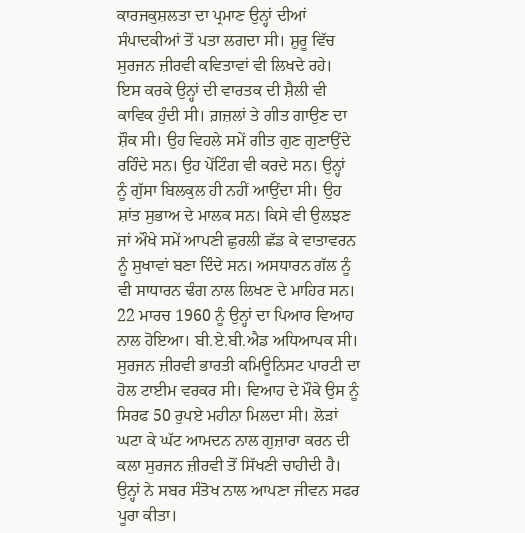ਕਾਰਜਕੁਸ਼ਲਤਾ ਦਾ ਪ੍ਰਮਾਣ ਉਨ੍ਹਾਂ ਦੀਆਂ ਸੰਪਾਦਕੀਆਂ ਤੋਂ ਪਤਾ ਲਗਦਾ ਸੀ। ਸ਼ੁਰੂ ਵਿੱਚ ਸੁਰਜਨ ਜ਼ੀਰਵੀ ਕਵਿਤਾਵਾਂ ਵੀ ਲਿਖਦੇ ਰਹੇ। ਇਸ ਕਰਕੇ ਉਨ੍ਹਾਂ ਦੀ ਵਾਰਤਕ ਦੀ ਸ਼ੈਲੀ ਵੀ ਕਾਵਿਕ ਹੁੰਦੀ ਸੀ। ਗ਼ਜ਼ਲਾਂ ਤੇ ਗੀਤ ਗਾਉਣ ਦਾ ਸ਼ੌਕ ਸੀ। ਉਹ ਵਿਹਲੇ ਸਮੇਂ ਗੀਤ ਗੁਣ ਗੁਣਾਉਂਦੇ ਰਹਿੰਦੇ ਸਨ। ਉਹ ਪੇਂਟਿੰਗ ਵੀ ਕਰਦੇ ਸਨ। ਉਨ੍ਹਾਂ ਨੂੰ ਗੁੱਸਾ ਬਿਲਕੁਲ ਹੀ ਨਹੀਂ ਆਉਂਦਾ ਸੀ। ਉਹ ਸ਼ਾਂਤ ਸੁਭਾਅ ਦੇ ਮਾਲਕ ਸਨ। ਕਿਸੇ ਵੀ ਉਲਝਣ ਜਾਂ ਔਖੇ ਸਮੇਂ ਆਪਣੀ ਛੁਰਲੀ ਛੱਡ ਕੇ ਵਾਤਾਵਰਨ ਨੂੰ ਸੁਖਾਵਾਂ ਬਣਾ ਦਿੰਦੇ ਸਨ। ਅਸਧਾਰਨ ਗੱਲ ਨੂੰ ਵੀ ਸਾਧਾਰਨ ਢੰਗ ਨਾਲ ਲਿਖਣ ਦੇ ਮਾਹਿਰ ਸਨ। 22 ਮਾਰਚ 1960 ਨੂੰ ਉਨ੍ਹਾਂ ਦਾ ਪਿਆਰ ਵਿਆਹ ਨਾਲ ਹੋਇਆ। ਬੀ.ਏ.ਬੀ.ਐਡ ਅਧਿਆਪਕ ਸੀ। ਸੁਰਜਨ ਜ਼ੀਰਵੀ ਭਾਰਤੀ ਕਮਿਊਨਿਸਟ ਪਾਰਟੀ ਦਾ ਹੋਲ ਟਾਈਮ ਵਰਕਰ ਸੀ। ਵਿਆਹ ਦੇ ਮੌਕੇ ਉਸ ਨੂੰ ਸਿਰਫ 50 ਰੁਪਏ ਮਹੀਨਾ ਮਿਲਦਾ ਸੀ। ਲੋੜਾਂ ਘਟਾ ਕੇ ਘੱਟ ਆਮਦਨ ਨਾਲ ਗੁਜ਼ਾਰਾ ਕਰਨ ਦੀ ਕਲਾ ਸੁਰਜਨ ਜ਼ੀਰਵੀ ਤੋਂ ਸਿੱਖਣੀ ਚਾਹੀਦੀ ਹੈ। ਉਨ੍ਹਾਂ ਨੇ ਸਬਰ ਸੰਤੋਖ ਨਾਲ ਆਪਣਾ ਜੀਵਨ ਸਫਰ ਪੂਰਾ ਕੀਤਾ।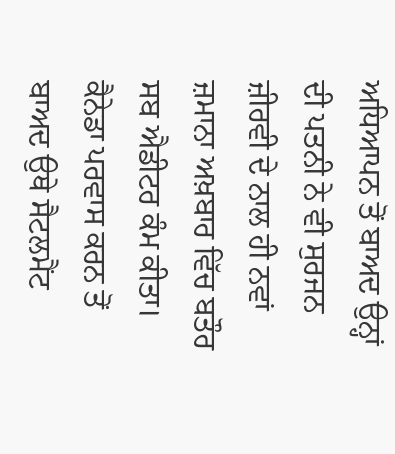ਅਧਿਆਪਨ ਤੋਂ ਬਾਅਦ ਉਨ੍ਹਾਂ ਦੀ ਪਤਨੀ ਨੇ ਵੀ ਸੁਰਜਨ ਜ਼ੀਰਵੀ ਦੇ ਨਾਲ ਹੀ ਨਵਾਂ ਜ਼ਮਾਨਾ ਅਖ਼ਬਾਰ ਵਿੱਚ ਬਤੌਰ ਸਬ ਐਡੀਟਰ ਕੰਮ ਕੀਤਾ। ਕੈਨੇਡਾ ਪਰਵਾਸ ਕਰਨ ਤੋਂ ਬਾਅਦ ਉਥੇ ਸੈਟਲਮੈਂਟ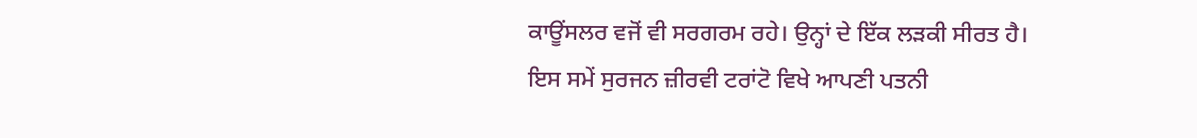ਕਾਊਂਸਲਰ ਵਜੋਂ ਵੀ ਸਰਗਰਮ ਰਹੇ। ਉਨ੍ਹਾਂ ਦੇ ਇੱਕ ਲੜਕੀ ਸੀਰਤ ਹੈ। ਇਸ ਸਮੇਂ ਸੁਰਜਨ ਜ਼ੀਰਵੀ ਟਰਾਂਟੋ ਵਿਖੇ ਆਪਣੀ ਪਤਨੀ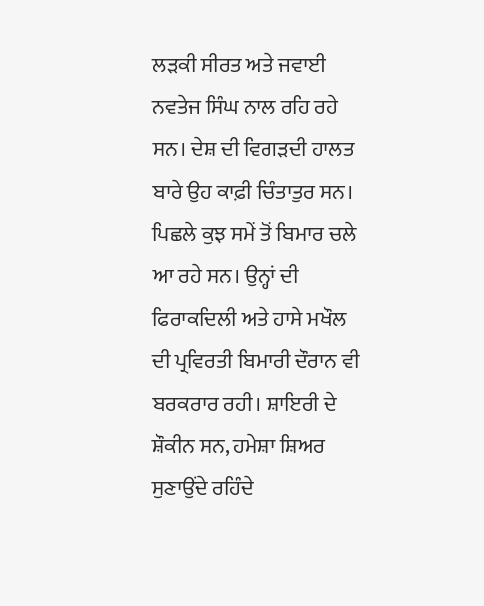ਲੜਕੀ ਸੀਰਤ ਅਤੇ ਜਵਾਈ ਨਵਤੇਜ ਸਿੰਘ ਨਾਲ ਰਹਿ ਰਹੇ ਸਨ। ਦੇਸ਼ ਦੀ ਵਿਗੜਦੀ ਹਾਲਤ ਬਾਰੇ ਉਹ ਕਾਫ਼ੀ ਚਿੰਤਾਤੁਰ ਸਨ। ਪਿਛਲੇ ਕੁਝ ਸਮੇਂ ਤੋਂ ਬਿਮਾਰ ਚਲੇ ਆ ਰਹੇ ਸਨ। ਉਨ੍ਹਾਂ ਦੀ ਫਿਰਾਕਦਿਲੀ ਅਤੇ ਹਾਸੇ ਮਖੌਲ ਦੀ ਪ੍ਰਵਿਰਤੀ ਬਿਮਾਰੀ ਦੌਰਾਨ ਵੀ ਬਰਕਰਾਰ ਰਹੀ। ਸ਼ਾਇਰੀ ਦੇ ਸ਼ੌਕੀਨ ਸਨ, ਹਮੇਸ਼ਾ ਸ਼ਿਅਰ ਸੁਣਾਉਂਦੇ ਰਹਿੰਦੇ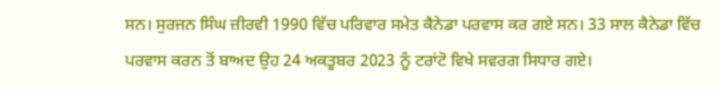ਸਨ। ਸੁਰਜਨ ਸਿੰਘ ਜ਼ੀਰਵੀ 1990 ਵਿੱਚ ਪਰਿਵਾਰ ਸਮੇਤ ਕੈਨੇਡਾ ਪਰਵਾਸ ਕਰ ਗਏ ਸਨ। 33 ਸਾਲ ਕੈਨੇਡਾ ਵਿੱਚ ਪਰਵਾਸ ਕਰਨ ਤੋਂ ਬਾਅਦ ਉਹ 24 ਅਕਤੂਬਰ 2023 ਨੂੰ ਟਰਾਂਟੋ ਵਿਖੇ ਸਵਰਗ ਸਿਧਾਰ ਗਏ।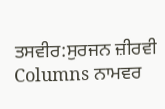ਤਸਵੀਰ:ਸੁਰਜਨ ਜ਼ੀਰਵੀ
Columns ਨਾਮਵਰ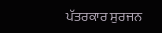ਪੱਤਰਕਾਰ ਸੁਰਜਨ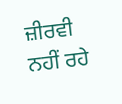ਜ਼ੀਰਵੀ ਨਹੀਂ ਰਹੇ